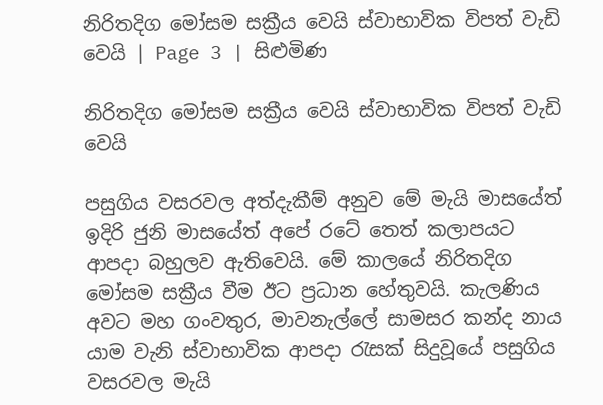නිරිතදිග මෝසම සක්‍රීය වෙයි ස්වාභාවික විපත් වැඩි වෙයි | Page 3 | සිළුමිණ

නිරිතදිග මෝසම සක්‍රීය වෙයි ස්වාභාවික විපත් වැඩි වෙයි

පසුගිය වසරවල අත්දැකීම් අනුව මේ මැයි මාසයේත් ඉදිරි ජුනි මාසයේත් අපේ රටේ තෙත් කලාපයට ආපදා බහුලව ඇතිවෙයි. මේ කාලයේ නිරිතදිග මෝසම සක්‍රීය වීම ඊට ප්‍රධාන හේතුවයි. කැලණිය අවට මහ ගංවතුර, මාවනැල්ලේ සාමසර කන්ද නාය යාම වැනි ස්වාභාවික ආපදා රැසක් සිදුවූයේ පසුගිය වසරවල මැයි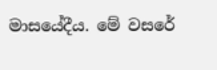මාසයේදීය. මේ වසරේ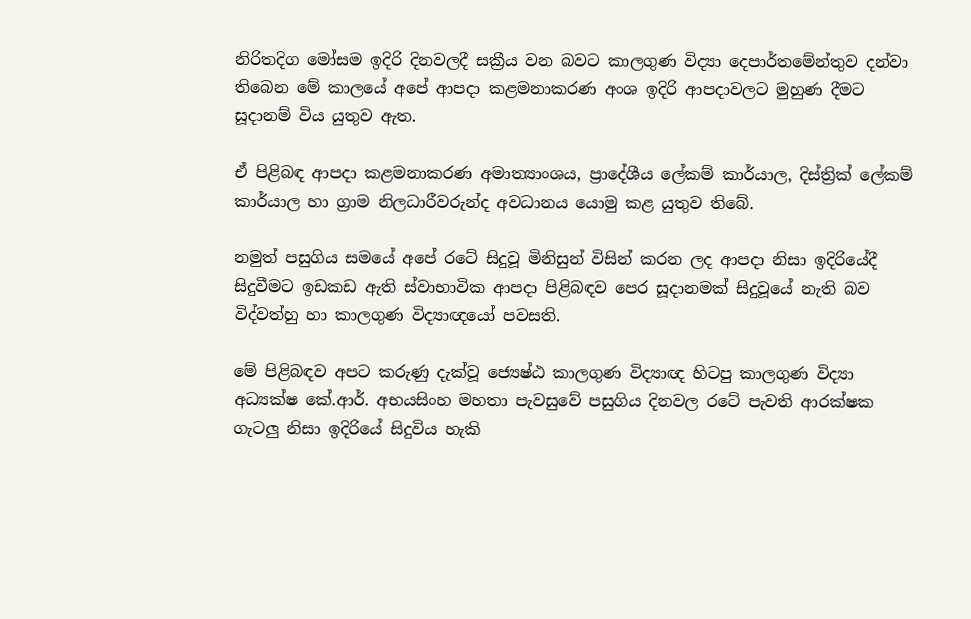නිරිතදිග ‍මෝසම ඉදිරි දිනවලදී සක්‍රීය වන බවට කාලගුණ විද්‍යා දෙපාර්තමේන්තුව දන්වා තිබෙන මේ කාලයේ අපේ ආපදා කළමනාකරණ අංශ ඉදිරි ආපදාවලට මුහුණ දීමට සූදානම් විය යුතුව ඇත.

ඒ පිළිබඳ ආපදා කළමනාකරණ අමාත්‍යාංශය, ප්‍ර‍ාදේශීය ලේකම් කාර්යාල, දිස්ත්‍රික් ලේකම් කාර්යාල හා ග්‍රාම නිලධාරීවරුන්ද අවධානය යොමු කළ යුතුව තිබේ.

නමුත් පසුගිය සමයේ අපේ රටේ සිදුවූ මිනිසුන් විසින් කරන ලද ආපදා නිසා ඉදිරියේදී සිදුවීමට ඉඩකඩ ඇති ස්වාභාවික ආපදා පිළිබඳව පෙර සූදානමක් සිදුවූයේ නැති බව විද්වත්හු හා කාලගුණ විද්‍යාඥයෝ පවසති.

මේ පිළිබඳව අපට කරුණු දැක්වූ ජ්‍යෙෂ්ඨ කාලගුණ විද්‍යාඥ හිටපු කාලගුණ විද්‍යා අධ්‍යක්ෂ කේ.ආර්. අභයසිංහ මහතා පැවසුවේ පසුගිය දිනවල රටේ පැවති ආරක්ෂක ගැටලු නිසා ඉදිරියේ සිදුවිය හැකි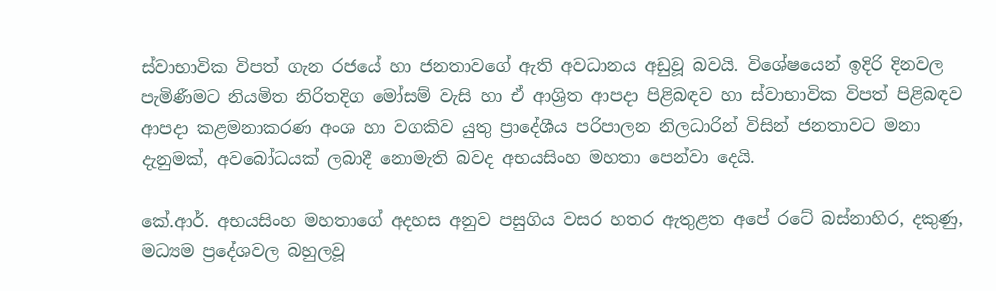ස්වාභාවික විපත් ගැන රජයේ හා ජනතාවගේ ඇති අවධානය අඩුවූ බවයි. විශේෂයෙන් ඉදිරි දිනවල පැමිණීමට නියමිත නිරිතදිග මෝසම් වැසි හා ඒ ආශ්‍රිත ආපදා පිළිබඳව හා ස්වාභාවික විපත් පිළිබඳව ආපදා කළමනාකරණ අංශ හා වගකිව යුතු ප්‍රාදේශීය පරිපාලන නිලධාරින් විසින් ජනතාවට මනා දැනුමක්, අවබෝධයක් ලබාදී නොමැති බවද අ‍භයසිංහ මහතා පෙන්වා දෙයි.

කේ.ආර්. අභයසිංහ මහතාගේ අදහස අනුව පසුගිය වසර හතර ඇතුළත අපේ රටේ බස්නාහිර, දකුණු, මධ්‍යම ප්‍රදේශවල බහුලවූ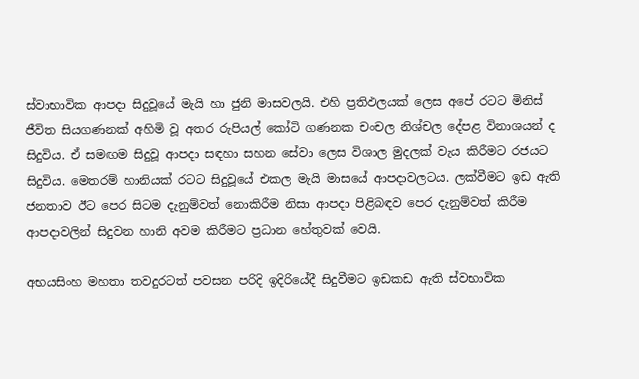ස්වාභාවික ආපදා සිදුවූයේ මැයි හා ජුනි මාසවලයි. එහි ප්‍රතිඵලයක් ලෙස අපේ රටට මිනිස් ජීවිත සියගණනක් අහිමි වූ අතර රුපියල් කෝටි ගණනක චංචල නිශ්චල දේපළ විනාශයන් ද සිදුවිය. ඒ සමඟම සිදුවූ ආපදා සඳහා සහන සේවා ලෙස විශාල මුදලක් වැය කිරීමට රජයට සිදුවිය. මෙතරම් හානියක් රටට සිදුවූයේ එකල මැයි මාසයේ ආපදාවලටය. ලක්වීමට ඉඩ ඇති ජනතාව ඊට පෙර සිටම දැනුම්වත් නොකිරීම නිසා ආපදා පිළිබඳව පෙර දැනුම්වත් කිරීම ආපදාවලින් සිදුවන හානි අවම කිරීමට ප්‍රධාන හේතුවක් වෙයි.

අභයසිංහ මහතා තවදුරටත් පවසන පරිදි ඉදිරියේදී සිදුවීමට ඉඩකඩ ඇති ස්වභාවික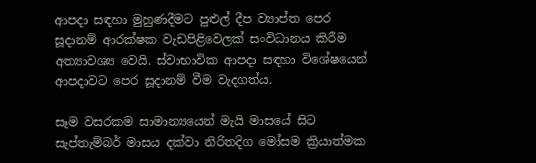ආපදා සඳහා මුහුණදීමට පුළුල් දීප ව්‍යාප්ත පෙර සූදානම් ආරක්ෂක වැඩපිළිවෙලක් සංවිධානය කිරීම අත්‍යාවශ්‍ය වෙයි. ස්වාභාවික ආපදා සඳහා විශේෂයෙන් ආපදාවට පෙර සූදානම් වීම වැදගත්ය.

සෑම වසරකම සාමාන්‍යයෙන් මැයි මාසයේ සිට සැප්තැම්බර් මාසය දක්වා නිරිතදිග මෝසම ක්‍රියාත්මක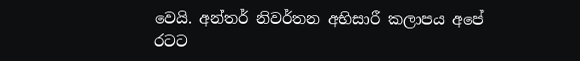වෙයි. අන්තර් නිවර්තන අභිසාරී කලාපය අපේ රටට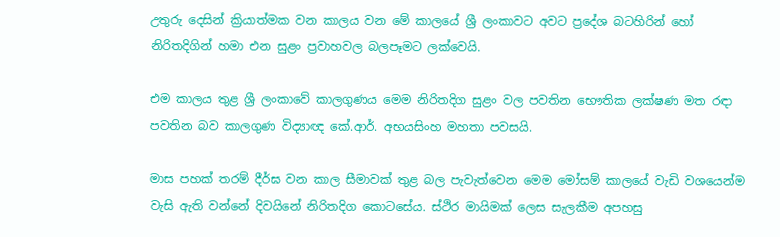උතුරු දෙසින් ක්‍රියාත්මක වන කාලය වන මේ කාලයේ ශ්‍රී ලංකාවට අවට ප්‍රදේශ බටහිරින් හෝ නිරිතදිගින් හමා එන සුළං ප්‍රවාහවල බලපෑමට ලක්වෙයි.

එම කාලය තුළ ශ්‍රී ලංකාවේ කාලගුණය මෙම නිරිතදිග සුළං වල පවතින භෞතික ලක්ෂණ මත රඳා පවතින බව කාලගුණ විද්‍යාඥ කේ.ආර්. අභයසිංහ මහතා පවසයි.

මාස පහක් තරම් දීර්ඝ වන කාල සීමාවක් තුළ බල පැවැත්වෙන මෙම මෝසම් කාලයේ වැඩි වශයෙන්ම වැසි ඇති වන්නේ දිවයිනේ නිරිතදිග කොටසේය. ස්ථිර මායිමක් ලෙස සැලකීම අපහසු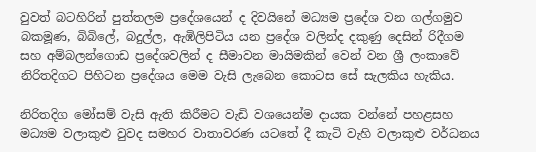වුවත් බටහිරින් පුත්තලම ප්‍රදේශයෙන් ද දිවයිනේ මධ්‍යම ප්‍රදේශ වන ගල්ගමුව බකමූණ, බිබිලේ, බදුල්ල, ඇඹිලිපිටිය යන ප්‍රදේශ වලින්ද දකුණු දෙසින් රිදීගම සහ අම්බලන්ගොඩ ප්‍රදේශවලින් ද සීමාවන මායිමකින් වෙන් වන ශ්‍රී ලංකාවේ නිරිතදිගට පිහිටන ප්‍රදේශය මෙම වැසි ලැබෙන කොටස සේ සැලකිය හැකිය.

නිරිතදිග මෝසම් වැසි ඇති කිරීමට වැඩි වශයෙන්ම දායක වන්නේ පහළසහ මධ්‍යම වලාකුළු වුවද සමහර වාතාවරණ ය‍ටතේ දී කැටි වැහි වලාකුළු වර්ධනය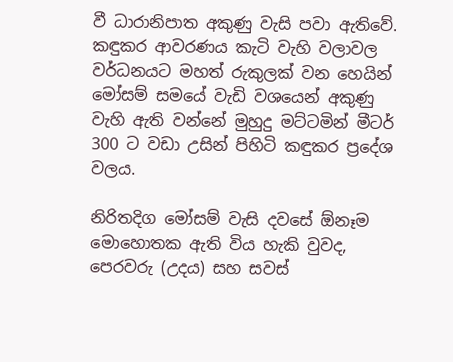වී ධාරානිපාත අකුණු වැසි පවා ඇතිවේ. කඳුකර ආවරණය කැටි වැහි වලාවල වර්ධනයට මහත් රුකුලක් වන හෙයින් මෝසම් සමයේ වැඩි වශයෙන් අකුණු වැහි ඇති වන්නේ මුහුදු මට්ටමින් මීටර් 300 ට වඩා උසින් පිහිටි කඳුකර ප්‍රදේශ වලය.

නිරිතදිග මෝසම් වැසි දවසේ ඕනෑම මොහොතක ඇති විය හැකි වුවද, පෙරවරු (උදය) සහ සවස්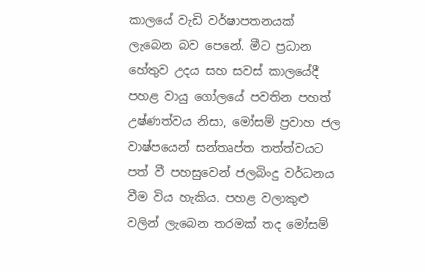කාලයේ වැඩි වර්ෂාපතනයක් ලැබෙන බව පෙනේ. මීට ප්‍රධාන හේතුව උදය සහ සවස් කාලයේදී පහළ වායු ගෝලයේ පවතින පහත් උෂ්ණත්වය නිසා, මෝසම් ප්‍රවාහ ජල වාෂ්පයෙන් සන්තෘප්ත තත්ත්වයට පත් වී පහසුවෙන් ජලබිංදු වර්ධනය වීම විය හැකිය. පහළ වලාකුළු වලින් ලැබෙන තරමක් තද මෝසම්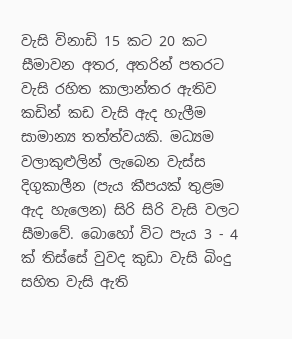වැසි විනාඩි 15 කට 20 කට සීමාවන අතර, අතරින් පතරට වැසි රහිත කාලාන්තර ඇතිව කඩින් කඩ වැසි ඇද හැලීම සාමාන්‍ය තත්ත්වයකි. මධ්‍යම වලාකුළුලින් ලැබෙන වැස්ස දිගුකාලීන (පැය කීපයක් තුළම ඇද හැලෙන) සිරි සිරි වැසි වලට සීමාවේ. බොහෝ විට පැය 3 - 4 ක් තිස්සේ වුවද කුඩා වැසි බිංදු සහිත වැසි ඇති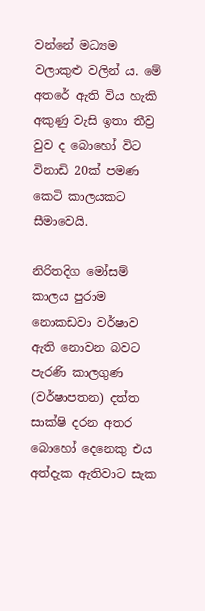වන්නේ මධ්‍යම වලාකුළු වලින් ය. මේ අතරේ ඇති විය හැකි අකුණු වැසි ඉතා තීව්‍ර වුව ද බොහෝ විට විනාඩි 20ක් පමණ කෙටි කාලයකට සීමාවෙයි.

නිරිතදිග මෝසම් කාලය පුරාම නොකඩවා වර්ෂාව ඇති නොවන බවට පැරණි කාලගුණ (වර්ෂාපතන) දත්ත සාක්ෂි දරන අතර බොහෝ දෙනෙකු එය අත්දැක ඇතිවාට සැක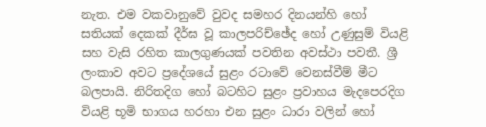නැත. එම වකවානුවේ වුවද සමහර දිනයන්හි හෝ සතියක් දෙකක් දීර්ඝ වූ කාලපරිච්ඡේද හෝ උණුසුම් වියළි සහ වැසි රහිත කාලගුණයක් පවතින අවස්ථා පවතී. ශ්‍රී ලංකාව අවට ප්‍රදේශයේ සුළං රටාවේ වෙනස්වීම් මීට බලපායි. නිරිතදිග හෝ බටහිට සුළං ප්‍රවාහය මැදපෙරදිග වියළි භූමි භාගය හරහා එන සුළං ධාරා වලින් හෝ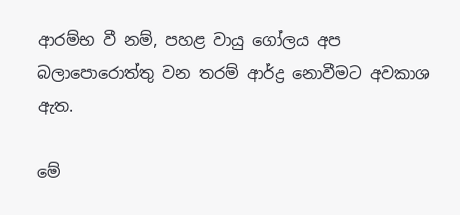ආරම්භ වී නම්, පහළ වායු ගෝලය අප බලාපොරොත්තු වන තරම් ආර්ද්‍ර නොවීමට අවකාශ ඇත.

මේ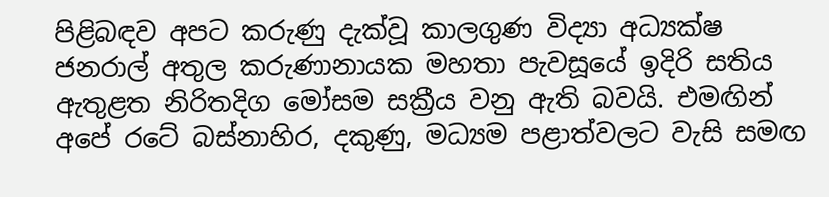පිළිබඳව අපට කරුණු දැක්වූ කාලගුණ විද්‍යා අධ්‍යක්ෂ ජනරාල් අතුල කරුණානායක මහතා පැවසූයේ ඉදිරි සතිය ඇතුළත නිරිතදිග මෝසම සක්‍රීය වනු ඇති බවයි. එමඟින් අපේ රටේ බස්නාහිර, දකුණු, මධ්‍යම පළාත්වලට වැසි සමඟ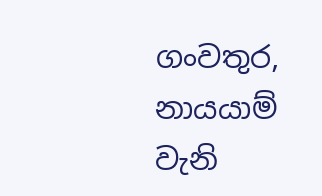ගංවතුර, නායයාම් වැනි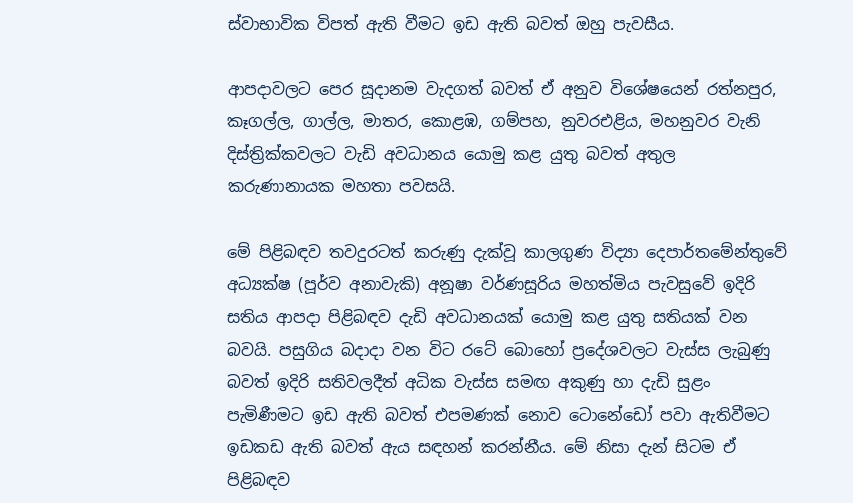ස්වාභාවික විපත් ඇති වීමට ඉඩ ඇති බවත් ඔහු පැවසීය.

ආපදාවලට පෙර සූදානම වැදගත් බවත් ඒ අනුව විශේෂයෙන් රත්නපුර, කෑගල්ල, ගාල්ල, මාතර, කොළඹ, ගම්පහ, නුවරඑළිය, මහනුවර වැනි දිස්ත්‍රික්කවලට වැඩි අවධානය යොමු කළ යුතු බවත් අතුල කරුණානායක මහතා පවසයි.

මේ පිළිබඳව තවදුරටත් කරුණු දැක්වූ කාලගුණ විද්‍යා දෙපාර්තමේන්තුවේ අධ්‍යක්ෂ (පූර්ව අනාවැකි) අනූෂා වර්ණසූරිය මහත්මිය පැවසුවේ ඉදිරි සතිය ආපදා පිළිබඳව දැඩි අවධානයක් යොමු කළ යුතු සතියක් වන බවයි. පසුගිය බදාදා වන විට රටේ බොහෝ ප්‍රදේශවලට වැස්ස ලැබුණු බවත් ඉදිරි සතිවලදීත් අධික වැස්ස සමඟ අකුණු හා දැඩි සුළං පැමිණීමට ඉඩ ඇති බවත් එපමණක් නොව ටොනේඩෝ පවා ඇතිවීමට ඉඩකඩ ඇති බවත් ඇය සඳහන් කරන්නීය. මේ නිසා දැන් සිටම ඒ පිළිබඳව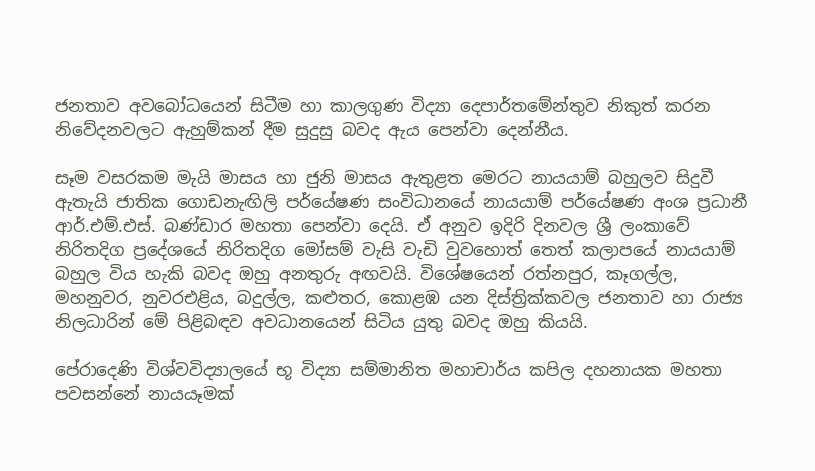ජනතාව අවබෝධයෙන් සිටීම හා කාලගුණ විද්‍යා දෙපාර්තමේන්තුව නිකුත් කරන නිවේදනවලට ඇහුම්කන් දීම සුදුසු බවද ඇය පෙන්වා දෙන්නීය.

සෑම වසරකම මැයි මාසය හා ජුනි මාසය ඇතුළත මෙරට නායයාම් බහුලව සිදුවී ඇතැයි ජාතික ගොඩනැඟිලි පර්යේෂණ සංවිධානයේ නායයාම් පර්යේෂණ අංශ ප්‍රධානී ආර්.එම්.එස්. බණ්ඩාර මහතා පෙන්වා දෙයි. ඒ අනුව ඉදිරි දිනවල ශ්‍රී ලංකාවේ නිරිතදිග ප්‍රදේශයේ නිරිතදිග මෝසම් වැසි වැඩි වුවහොත් තෙත් කලාපයේ නායයාම් බහුල විය හැකි බවද ඔහු අනතුරු අඟවයි. විශේෂයෙන් රත්නපුර, කෑගල්ල, මහනුවර, නුවරඑළිය, බදුල්ල, කළුතර, කොළඹ යන දිස්ත්‍රික්කවල ජනතාව හා රාජ්‍ය නිලධාරින් මේ පිළිබඳව අවධානයෙන් සිටිය යුතු බවද ඔහු කියයි.

පේරාදෙණි විශ්වවිද්‍යාලයේ භූ විද්‍යා සම්මානිත මහාචාර්ය කපිල දහනායක මහතා පවසන්නේ නායයෑමක්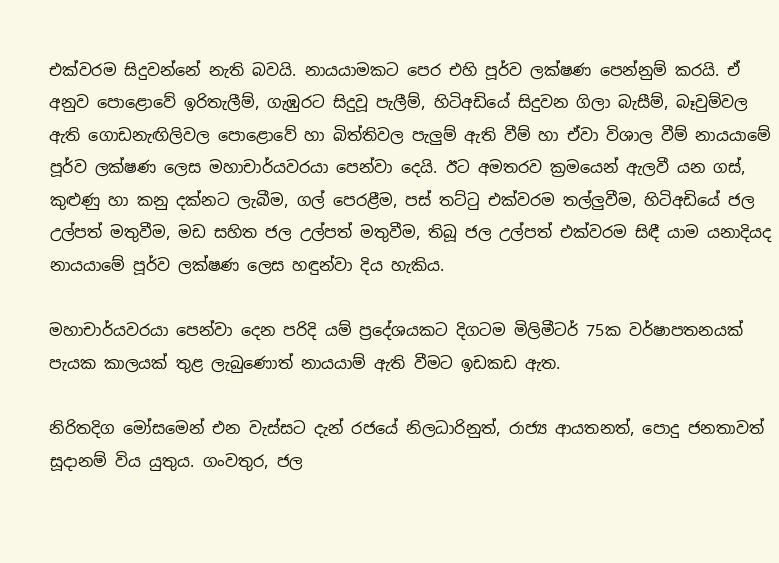එක්වරම සිදුවන්නේ නැති බවයි. නායයාමකට පෙර එහි පූර්ව ලක්ෂණ පෙන්නුම් කරයි. ඒ අනුව පොළොවේ ඉරිතැලීම්, ගැඹුරට සිදුවූ පැලීම්, හිටිඅඩියේ සිදුවන ගිලා බැසීම්, බෑවුම්වල ඇති ගොඩනැඟිලිවල පොළොවේ හා බිත්තිවල පැලුම් ඇති වීම් හා ඒවා විශාල වීම් නායයාමේ පූර්ව ලක්ෂණ ලෙස මහාචාර්යවරයා පෙන්වා දෙයි. ඊට අමතරව ක්‍රමයෙන් ඇලවී යන ගස්, කුළුණු හා කනු දක්නට ලැබීම, ගල් පෙරළීම, පස් තට්ටු එක්වරම තල්ලුවීම, හිටිඅඩියේ ජල උල්පත් මතුවීම, මඩ සහිත ජල උල්පත් මතුවීම, තිබූ ජල උල්පත් එක්වරම සිඳී යාම යනාදියද නායයාමේ පූර්ව ලක්ෂණ ලෙස හඳුන්වා දිය හැකිය.

මහාචාර්යවරයා පෙන්වා දෙන පරිදි යම් ප්‍රදේශයකට දිගටම මිලිමීටර් 75ක වර්ෂාපතනයක් පැයක කාලයක් තුළ ලැබුණොත් නායයාම් ඇති වීමට ඉඩකඩ ඇත.

නිරිතදිග මෝසමෙන් එන වැස්සට දැන් රජයේ නිලධාරිනුත්, රාජ්‍ය ආයතනත්, පොදු ජනතාවත් සූදානම් විය යුතුය. ගංවතුර, ජල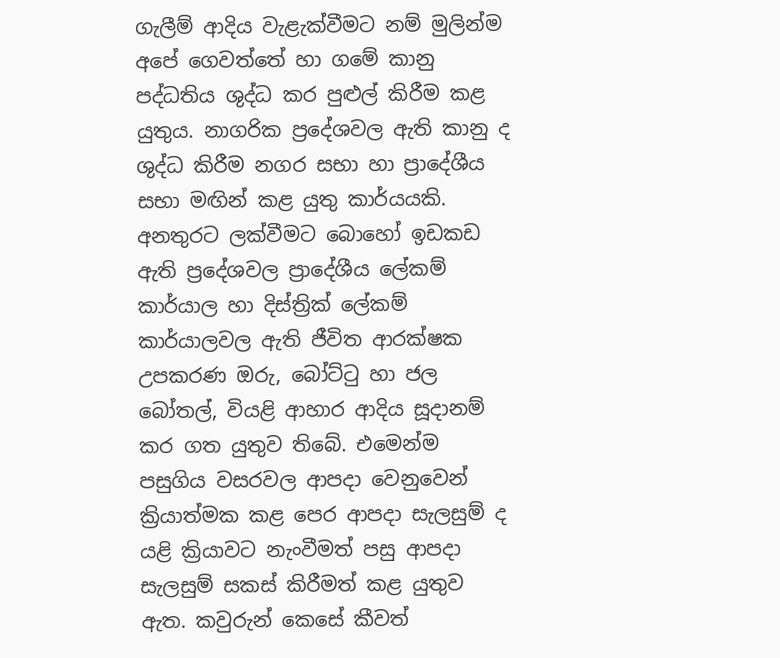ගැලීම් ආදිය වැළැක්වීමට නම් මුලින්ම අපේ ගෙවත්තේ හා ගමේ කානු පද්ධතිය ශුද්ධ කර පුළුල් කිරීම කළ යුතුය. නාගරික ප්‍රදේශවල ඇති කානු ද ශුද්ධ කිරීම නගර සභා හා ප්‍රාදේශීය සභා මඟින් කළ යුතු කාර්යයකි. අනතුරට ලක්වීමට බොහෝ ඉඩකඩ ඇති ප්‍රදේශවල ප්‍රාදේශීය ලේකම් කාර්යාල හා දිස්ත්‍රික් ලේකම් කාර්යාලවල ඇති ජීවිත ආරක්ෂක උපකරණ ඔරු, බෝට්ටු හා ජල බෝතල්, වියළි ආහාර ආදිය සූදානම් කර ගත යුතුව තිබේ. එමෙන්ම පසුගිය වසරවල ආපදා වෙනුවෙන් ක්‍රියාත්මක කළ පෙර ආපදා සැලසුම් ද යළි ක්‍රියාවට නැංවීමත් පසු ආපදා සැලසුම් සකස් කිරීමත් කළ යුතුව ඇත. කවුරුන් කෙසේ කීවත්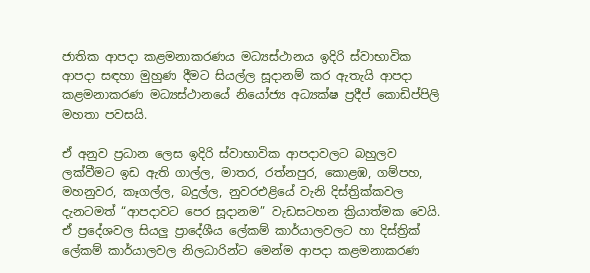ජාතික ආපදා කළමනාකරණය මධ්‍යස්ථානය ඉදිරි ස්වාභාවික ආපදා සඳහා මුහුණ දීමට සියල්ල සූදානම් කර ඇතැයි ආපදා කළමනාකරණ මධ්‍යස්ථානයේ නියෝජ්‍ය අධ්‍යක්ෂ ප්‍රදීප් කොඩිප්පිලි මහතා පවසයි.

ඒ අනුව ප්‍රධාන ලෙස ඉදිරි ස්වාභාවික ආපදාවලට බහුලව ලක්වීමට ඉඩ ඇති ගාල්ල, මාතර, රත්නපුර, කොළඹ, ගම්පහ, මහනුවර, කෑගල්ල, බදුල්ල, නුවරඑළියේ වැනි දිස්ත්‍රික්කවල දැනටමත් “ආපදාවට පෙර සූදානම” වැඩසටහන ක්‍රියාත්මක වෙයි. ඒ ප්‍රදේශවල සියලු ප්‍රාදේශීය ලේකම් කාර්යාලවලට හා දිස්ත්‍රික් ලේකම් කාර්යාලවල නිලධාරින්ට මෙන්ම ආපදා කළමනාකරණ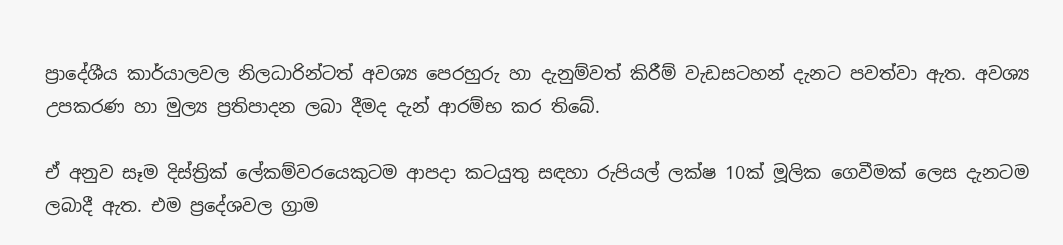ප්‍රාදේශීය කාර්යාලවල නිලධාරින්ටත් අවශ්‍ය පෙරහුරු හා දැනුම්වත් කිරීම් වැඩසටහන් දැනට පවත්වා ඇත. අවශ්‍ය උපකරණ හා මුල්‍ය ප්‍රතිපාදන ලබා දීමද දැන් ආරම්භ කර තිබේ.

ඒ අනුව සෑම දිස්ත්‍රික් ලේකම්වරයෙකුටම ආපදා කටයුතු සඳහා රුපියල් ලක්ෂ 10ක් මූලික ගෙවීමක් ලෙස දැනටම ලබාදී ඇත. එම ප්‍රදේශවල ග්‍රාම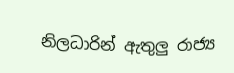නිලධාරින් ඇතුලු රාජ්‍ය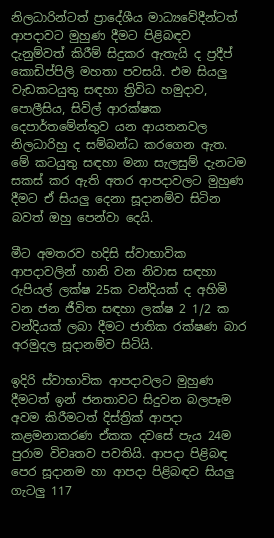නිලධාරින්ටත් ප්‍රාදේශීය මාධ්‍යවේදීන්ටත් ආපදාවට මුහුණ දීමට පිළිබඳව දැනුම්වත් කිරීම් සිදුකර ඇතැයි ද ප්‍රදීප් කොඩිප්පිලි මහතා පවසයි. එම සියලු වැඩකටයුතු සඳහා ත්‍රිවිධ හමුදාව, පොලීසිය, සිවිල් ආරක්ෂක දෙපාර්තමේන්තුව යන ආයතනවල නිලධාරිහු ද සම්බන්ධ කරගෙන ඇත. මේ කටයුතු සඳහා මනා සැලසුම් දැනටම සකස් කර ඇති අතර ආපදාවලට මුහුණ දීමට ඒ සියලු දෙනා සූදානම්ව සිටින බවත් ඔහු පෙන්වා දෙයි.

මීට අමතරව හදිසි ස්වාභාවික ආපදාවලින් හානි වන නිවාස සඳහා රුපියල් ලක්ෂ 25ක වන්දියක් ද අහිමි වන ජන ජීවිත සඳහා ලක්ෂ 2 1/2 ක වන්දියක් ලබා දීමට ජාතික රක්ෂණ බාර අරමුදල සූදානම්ව සිටියි.

ඉදිරි ස්වාභාවික ආපදාවලට මුහුණ දීමටත් ඉන් ජනතාවට සිදුවන බලපෑම අවම කිරීමටත් දිස්ත්‍රික් ආපදා කළමනාකරණ ඒකක දවසේ පැය 24ම පුරාම විවෘතව පවතියි. ආපදා පිළිබඳ පෙර සූදානම හා ආපදා පිළිබඳව සියලු ගැටලු 117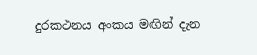දුරකථනය අංකය මඟින් දැන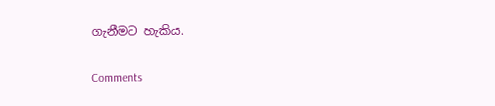ගැනීමට හැකිය.

Comments